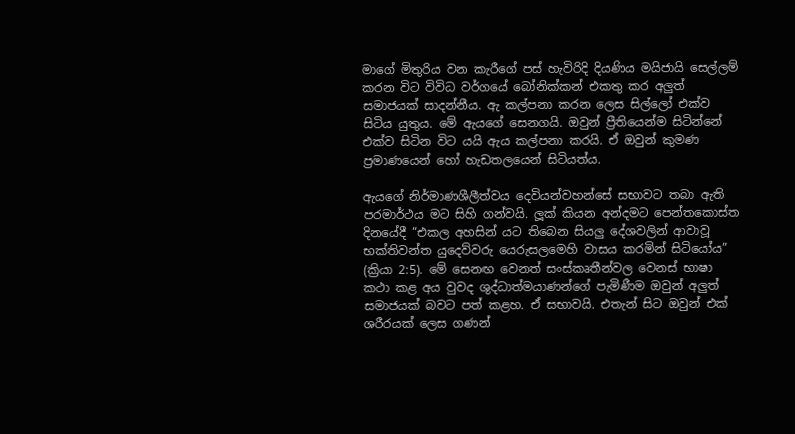මාගේ මිතුරිය වන කැරීගේ පස් හැවිරිදි දියණිය මයිජායි සෙල්ලම් කරන විට විවිධ වර්ගයේ බෝනික්කන් එකතු කර අලුත් සමාජයක් සාදන්නීය. ඇ කල්පනා කරන ලෙස සිල්ලෝ එක්ව සිටිය යුතුය. මේ ඇයගේ සෙනගයි. ඔවුන් ප්‍රීතියෙන්ම සිටින්නේ එක්ව සිටින විට යයි ඇය කල්පනා කරයි. ඒ ඔවුන් කුමණ ප්‍රමාණයෙන් හෝ හැඩතලයෙන් සිටියත්ය.

ඇයගේ නිර්මාණශීලීත්වය දෙවියන්වහන්සේ සභාවට තබා ඇති පරමාර්ථය මට සිහි ගන්වයි. ලූක් කියන අන්දමට පෙන්තකොස්ත දිනයේදී “එකල අහසින් යට තිබෙන සියලු දේශවලින් ආවාවූ භක්තිවන්ත යුදෙව්වරු යෙරුසලමෙහි වාසය කරමින් සිටියෝය” (ක්‍රියා 2:5). මේ සෙනඟ වෙනත් සංස්කෘතීන්වල වෙනස් භාෂා කථා කළ අය වුවද ශුද්ධාත්මයාණන්ගේ පැමිණීම ඔවුන් අලුත් සමාජයක් බවට පත් කළහ. ඒ සභාවයි. එතැන් සිට ඔවුන් එක් ශරීරයක් ලෙස ගණන්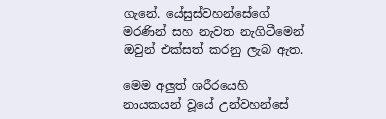ගැනේ. යේසුස්වහන්සේගේ මරණින් සහ නැවත නැගිටීමෙන් ඔවුන් එක්සත් කරනු ලැබ ඇත.

මෙම අලුත් ශරීරයෙහි නායකයන් වූයේ උන්වහන්සේ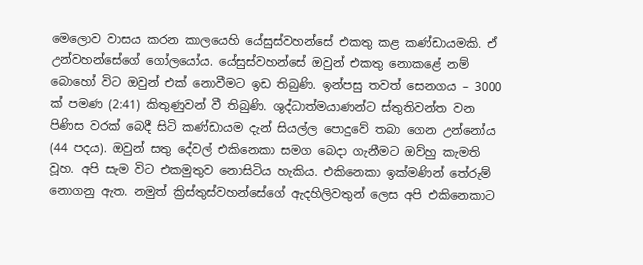මෙලොව වාසය කරන කාලයෙහි යේසුස්වහන්සේ එකතු කළ කණ්ඩායමකි. ඒ උන්වහන්සේගේ ගෝලයෝය. යේසුස්වහන්සේ ඔවුන් එකතු නොකළේ නම් බොහෝ විට ඔවුන් එක් නොවීමට ඉඩ තිබුණි. ඉන්පසු තවත් සෙනගය – 3000 ක් පමණ (2:41) කිතුණුවන් වී තිබුණි. ශුද්ධාත්මයාණන්ට ස්තුතිවන්ත වන පිණිස වරක් බෙදී සිටි කණ්ඩායම දැන් සියල්ල පොදුවේ තබා ගෙන උන්නෝය (44 පදය). ඔවුන් සතු දේවල් එකිනෙකා සමග බෙදා ගැනීමට ඔව්හු කැමති වූහ. අපි සැම විට එකමුතුව නොසිටිය හැකිය. එකිනෙකා ඉක්මණින් තේරුම් නොගනු ඇත. නමුත් ක්‍රිස්තුස්වහන්සේගේ ඇදහිලිවතුන් ලෙස අපි එකිනෙකාට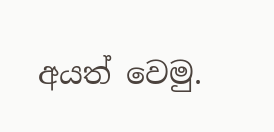අයත් වෙමු.